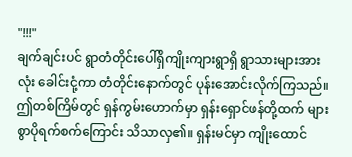"!!!"
ချက်ချင်းပင် ရွာတံတိုင်းပေါ်ရှိကျိုးကျားရွာရှိ ရွာသားများအားလုံး ခေါင်းငုံ့ကာ တံတိုင်းနောက်တွင် ပုန်းအောင်းလိုက်ကြသည်။ ဤတစ်ကြိမ်တွင် ရှန်ကွမ်းဟောက်မှာ ရှန်းရှောင်ဖန်တို့ထက် များစွာပိုရက်စက်ကြောင်း သိသာလှ၏။ ရှန်းမင်မှာ ကျိုးထောင်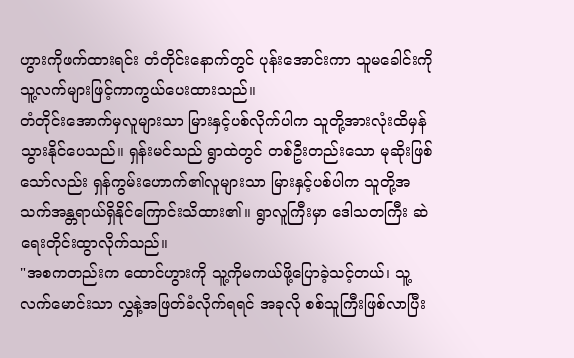ဟွားကိုဖက်ထားရင်း တံတိုင်းနောက်တွင် ပုန်းအောင်းကာ သူမခေါင်းကို သူ့လက်များဖြင့်ကာကွယ်ပေးထားသည်။
တံတိုင်းအောက်မှလူများသာ မြားနှင့်ပစ်လိုက်ပါက သူတို့အားလုံးထိမှန်သွားနိုင်ပေသည်။ ရှန်းမင်သည် ရွာထဲတွင် တစ်ဦးတည်းသော မုဆိုးဖြစ်သော်လည်း ရှန်ကွမ်းဟောက်၏လူများသာ မြားနှင့်ပစ်ပါက သူတို့အသက်အန္တရာယ်ရှိနိုင်ကြောင်းသိထား၏။ ရွာလူကြီးမှာ ဒေါသတကြီး ဆဲရေးတိုင်းထွာလိုက်သည်။
"အစကတည်းက ထောင်ဟွားကို သူ့ကိုမကယ်ဖို့ပြောခဲ့သင့်တယ်၊ သူ့လက်မောင်းသာ လွှနဲ့အဖြတ်ခံလိုက်ရရင် အခုလို စစ်သူကြီးဖြစ်လာပြီး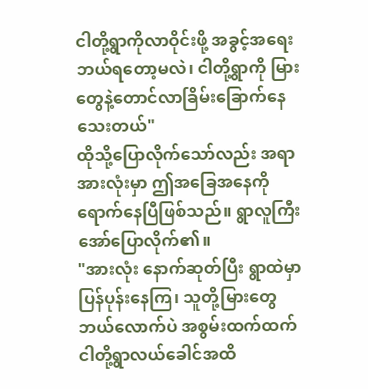ငါတို့ရွာကိုလာဝိုင်းဖို့ အခွင့်အရေးဘယ်ရတော့မလဲ၊ ငါတို့ရွာကို မြားတွေနဲ့တောင်လာခြိမ်းခြောက်နေသေးတယ်"
ထိုသို့ပြောလိုက်သော်လည်း အရာအားလုံးမှာ ဤအခြေအနေကိုရောက်နေပြီဖြစ်သည်။ ရွာလူကြီး အော်ပြောလိုက်၏။
"အားလုံး နောက်ဆုတ်ပြီး ရွာထဲမှာပြန်ပုန်းနေကြ၊ သူတို့မြားတွေ ဘယ်လောက်ပဲ အစွမ်းထက်ထက် ငါတို့ရွာလယ်ခေါင်အထိ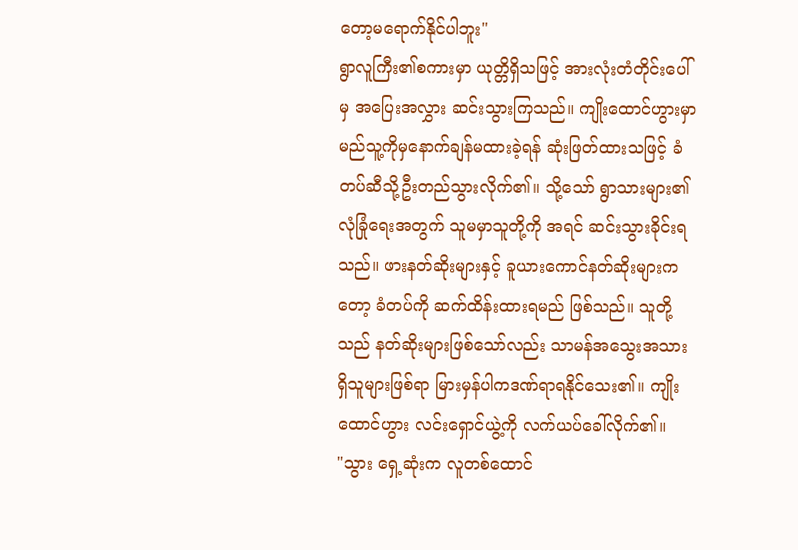တော့မရောက်နိုင်ပါဘူး"
ရွာလူကြီး၏စကားမှာ ယုတ္တိရှိသဖြင့် အားလုံးတံတိုင်းပေါ်မှ အပြေးအလွှား ဆင်းသွားကြသည်။ ကျိုးထောင်ဟွားမှာ မည်သူ့ကိုမှနောက်ချန်မထားခဲ့ရန် ဆုံးဖြတ်ထားသဖြင့် ခံတပ်ဆီသို့ဦးတည်သွားလိုက်၏။ သို့သော် ရွာသားများ၏ လုံခြုံရေးအတွက် သူမမှာသူတို့ကို အရင် ဆင်းသွားခိုင်းရသည်။ ဖားနတ်ဆိုးများနှင့် ခူယားကောင်နတ်ဆိုးများကတော့ ခံတပ်ကို ဆက်ထိန်းထားရမည် ဖြစ်သည်။ သူတို့သည် နတ်ဆိုးများဖြစ်သော်လည်း သာမန်အသွေးအသားရှိသူများဖြစ်ရာ မြားမှန်ပါကဒဏ်ရာရနိုင်သေး၏။ ကျိုးထောင်ဟွား လင်းရှောင်ယွဲ့ကို လက်ယပ်ခေါ်လိုက်၏။
"သွား ရှေ့ဆုံးက လူတစ်ထောင်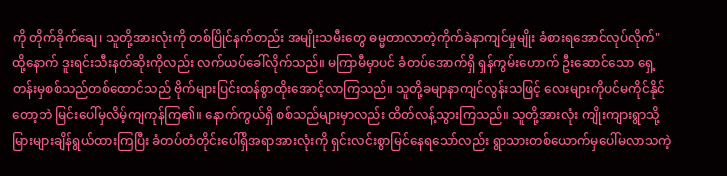ကို တိုက်ခိုက်ချေ၊ သူတို့အားလုံးကို တစ်ပြိုင်နက်တည်း အမျိုးသမီးတွေ ဓမ္မတာလာတဲ့ကိုက်ခဲနာကျင်မှုမျိုး ခံစားရအောင်လုပ်လိုက်"
ထို့နောက် ဒူးရင်းသီးနတ်ဆိုးကိုလည်း လက်ယပ်ခေါ်လိုက်သည်။ မကြာမီမှာပင် ခံတပ်အောက်ရှိ ရှန်ကွမ်းဟောက် ဦးဆောင်သော ရှေ့တန်းမှစစ်သည်တစ်ထောင်သည် ဗိုက်များပြင်းထန်စွာထိုးအောင့်လာကြသည်။ သူတို့ခမျာနာကျင်လွန်းသဖြင့် လေးများကိုပင်မကိုင်နိုင်တော့ဘဲ မြင်းပေါ်မှလိမ့်ကျကုန်ကြ၏။ နောက်ကွယ်ရှိ စစ်သည်များမှာလည်း ထိတ်လန့်သွားကြသည်။ သူတို့အားလုံး ကျိုးကျားရွာသို့ မြားများချိန်ရွယ်ထားကြပြီး ခံတပ်တံတိုင်းပေါ်ရှိအရာအားလုံးကို ရှင်းလင်းစွာမြင်နေရသော်လည်း ရွာသားတစ်ယောက်မှပေါ်မလာသကဲ့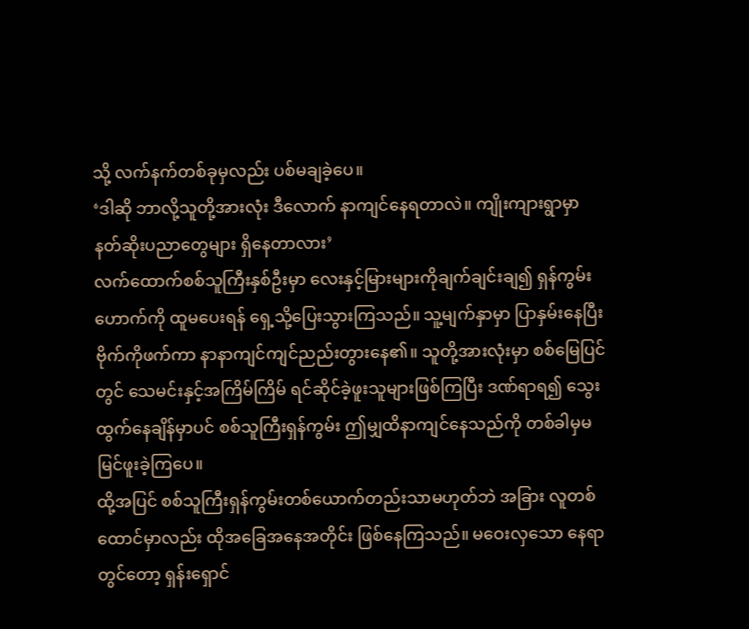သို့ လက်နက်တစ်ခုမှလည်း ပစ်မချခဲ့ပေ။
‘ဒါဆို ဘာလို့သူတို့အားလုံး ဒီလောက် နာကျင်နေရတာလဲ။ ကျိုးကျားရွာမှာ နတ်ဆိုးပညာတွေများ ရှိနေတာလား’
လက်ထောက်စစ်သူကြီးနှစ်ဦးမှာ လေးနှင့်မြားများကိုချက်ချင်းချ၍ ရှန်ကွမ်းဟောက်ကို ထူမပေးရန် ရှေ့သို့ပြေးသွားကြသည်။ သူ့မျက်နှာမှာ ပြာနှမ်းနေပြီး ဗိုက်ကိုဖက်ကာ နာနာကျင်ကျင်ညည်းတွားနေ၏။ သူတို့အားလုံးမှာ စစ်မြေပြင်တွင် သေမင်းနှင့်အကြိမ်ကြိမ် ရင်ဆိုင်ခဲ့ဖူးသူများဖြစ်ကြပြီး ဒဏ်ရာရ၍ သွေးထွက်နေချိန်မှာပင် စစ်သူကြီးရှန်ကွမ်း ဤမျှထိနာကျင်နေသည်ကို တစ်ခါမှမမြင်ဖူးခဲ့ကြပေ။
ထို့အပြင် စစ်သူကြီးရှန်ကွမ်းတစ်ယောက်တည်းသာမဟုတ်ဘဲ အခြား လူတစ်ထောင်မှာလည်း ထိုအခြေအနေအတိုင်း ဖြစ်နေကြသည်။ မဝေးလှသော နေရာတွင်တော့ ရှန်းရှောင်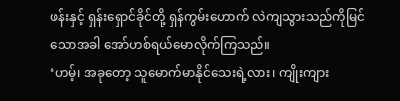ဖန်းနှင့် ရှန်းရှောင်ခိုင်တို့ ရှန်ကွမ်းဟောက် လဲကျသွားသည်ကိုမြင်သောအခါ အော်ဟစ်ရယ်မောလိုက်ကြသည်။
‘ဟမ့်၊ အခုတော့ သူမောက်မာနိုင်သေးရဲ့လား၊ ကျိုးကျား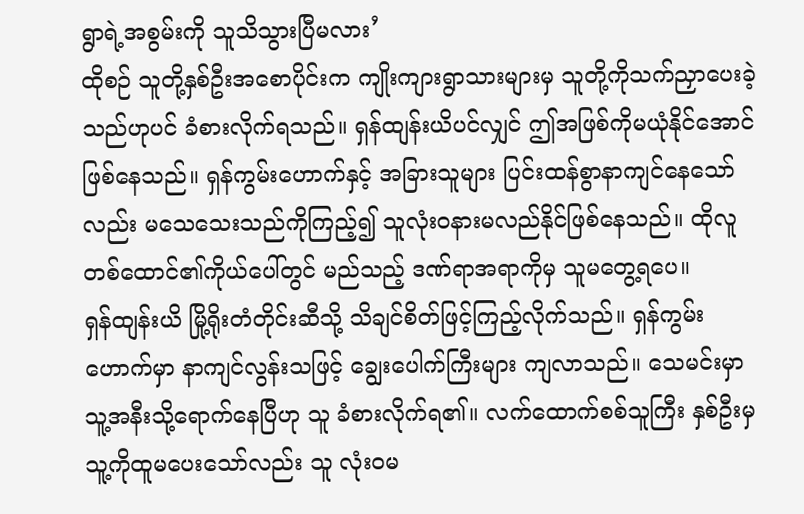ရွာရဲ့အစွမ်းကို သူသိသွားပြီမလား’
ထိုစဉ် သူတို့နှစ်ဦးအစောပိုင်းက ကျိုးကျားရွာသားများမှ သူတို့ကိုသက်ညှာပေးခဲ့သည်ဟုပင် ခံစားလိုက်ရသည်။ ရှန်ထျန်းယိပင်လျှင် ဤအဖြစ်ကိုမယုံနိုင်အောင် ဖြစ်နေသည်။ ရှန်ကွမ်းဟောက်နှင့် အခြားသူများ ပြင်းထန်စွာနာကျင်နေသော်လည်း မသေသေးသည်ကိုကြည့်၍ သူလုံးဝနားမလည်နိုင်ဖြစ်နေသည်။ ထိုလူတစ်ထောင်၏ကိုယ်ပေါ်တွင် မည်သည့် ဒဏ်ရာအရာကိုမှ သူမတွေ့ရပေ။
ရှန်ထျန်းယိ မြို့ရိုးတံတိုင်းဆီသို့ သိချင်စိတ်ဖြင့်ကြည့်လိုက်သည်။ ရှန်ကွမ်းဟောက်မှာ နာကျင်လွန်းသဖြင့် ချွေးပေါက်ကြီးများ ကျလာသည်။ သေမင်းမှာ သူ့အနီးသို့ရောက်နေပြီဟု သူ ခံစားလိုက်ရ၏။ လက်ထောက်စစ်သူကြီး နှစ်ဦးမှ သူ့ကိုထူမပေးသော်လည်း သူ လုံးဝမ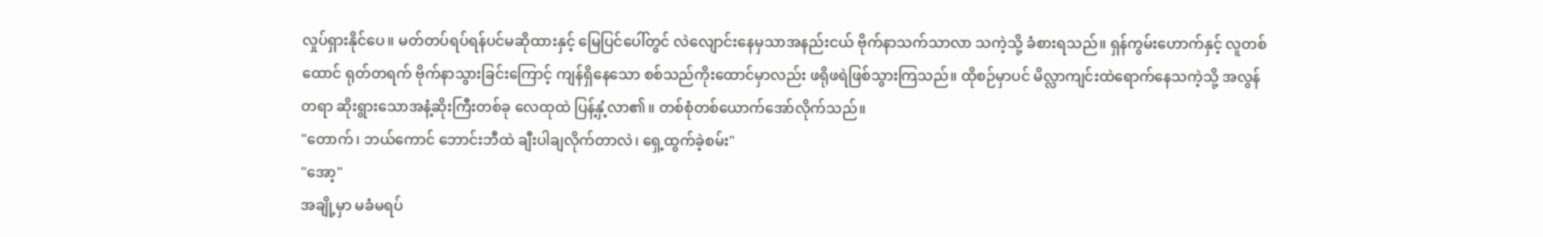လှုပ်ရှားနိုင်ပေ။ မတ်တပ်ရပ်ရန်ပင်မဆိုထားနှင့် မြေပြင်ပေါ်တွင် လဲလျောင်းနေမှသာအနည်းငယ် ဗိုက်နာသက်သာလာ သကဲ့သို့ ခံစားရသည်။ ရှန်ကွမ်းဟောက်နှင့် လူတစ်ထောင် ရုတ်တရက် ဗိုက်နာသွားခြင်းကြောင့် ကျန်ရှိနေသော စစ်သည်ကိုးထောင်မှာလည်း ဖရိုဖရဲဖြစ်သွားကြသည်။ ထိုစဉ်မှာပင် မိလ္လာကျင်းထဲရောက်နေသကဲ့သို့ အလွန်တရာ ဆိုးရွားသောအနံ့ဆိုးကြီးတစ်ခု လေထုထဲ ပြန့်နှံ့လာ၏။ တစ်စုံတစ်ယောက်အော်လိုက်သည်။
"တောက်၊ ဘယ်ကောင် ဘောင်းဘီထဲ ချီးပါချလိုက်တာလဲ၊ ရှေ့ထွက်ခဲ့စမ်း"
"အော့"
အချို့မှာ မခံမရပ်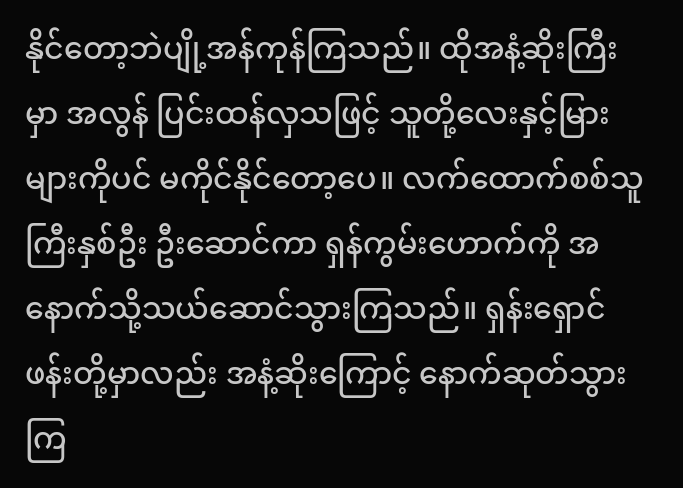နိုင်တော့ဘဲပျို့အန်ကုန်ကြသည်။ ထိုအနံ့ဆိုးကြီးမှာ အလွန် ပြင်းထန်လှသဖြင့် သူတို့လေးနှင့်မြားများကိုပင် မကိုင်နိုင်တော့ပေ။ လက်ထောက်စစ်သူကြီးနှစ်ဦး ဦးဆောင်ကာ ရှန်ကွမ်းဟောက်ကို အနောက်သို့သယ်ဆောင်သွားကြသည်။ ရှန်းရှောင်ဖန်းတို့မှာလည်း အနံ့ဆိုးကြောင့် နောက်ဆုတ်သွားကြ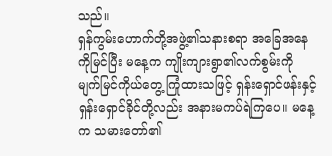သည်။
ရှန်ကွမ်းဟောက်တို့အဖွဲ့၏သနားစရာ အခြေအနေကိုမြင်ပြီး မနေ့က ကျိုးကျားရွာ၏လက်စွမ်းကို မျက်မြင်ကိုယ်တွေ့ ကြုံထားသဖြင့် ရှန်းရှောင်ဖန်းနှင့် ရှန်းရှောင်ခိုင်တို့လည်း အနားမကပ်ရဲကြပေ။ မနေ့က သမားတော်၏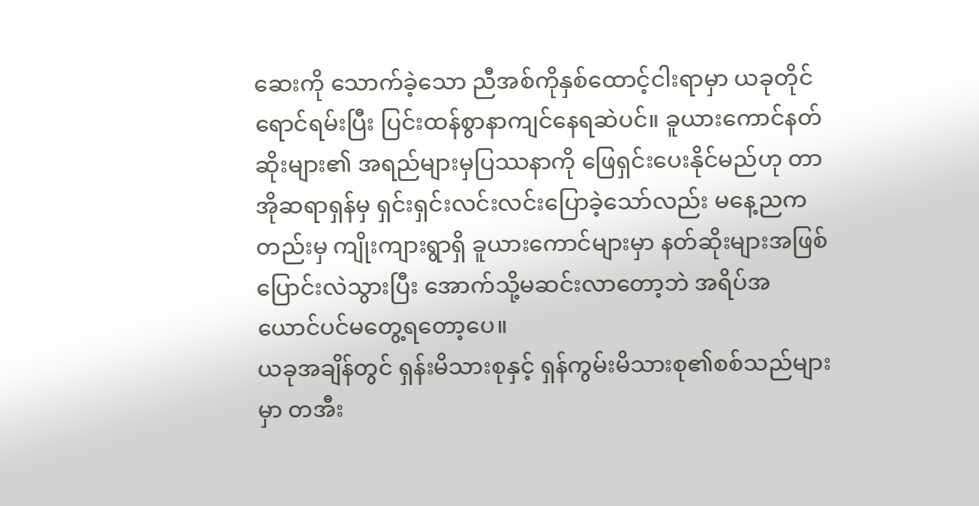ဆေးကို သောက်ခဲ့သော ညီအစ်ကိုနှစ်ထောင့်ငါးရာမှာ ယခုတိုင်ရောင်ရမ်းပြီး ပြင်းထန်စွာနာကျင်နေရဆဲပင်။ ခူယားကောင်နတ်ဆိုးများ၏ အရည်များမှပြဿနာကို ဖြေရှင်းပေးနိုင်မည်ဟု တာအိုဆရာရှန်မှ ရှင်းရှင်းလင်းလင်းပြောခဲ့သော်လည်း မနေ့ညကတည်းမှ ကျိုးကျားရွာရှိ ခူယားကောင်များမှာ နတ်ဆိုးများအဖြစ် ပြောင်းလဲသွားပြီး အောက်သို့မဆင်းလာတော့ဘဲ အရိပ်အယောင်ပင်မတွေ့ရတော့ပေ။
ယခုအချိန်တွင် ရှန်းမိသားစုနှင့် ရှန်ကွမ်းမိသားစု၏စစ်သည်များမှာ တအီး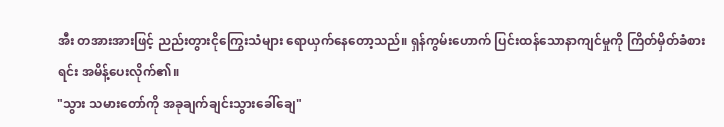အီး တအားအားဖြင့် ညည်းတွားငိုကြွေးသံများ ရောယှက်နေတော့သည်။ ရှန်ကွမ်းဟောက် ပြင်းထန်သောနာကျင်မှုကို ကြိတ်မှိတ်ခံစားရင်း အမိန့်ပေးလိုက်၏။
"သွား သမားတော်ကို အခုချက်ချင်းသွားခေါ်ချေ"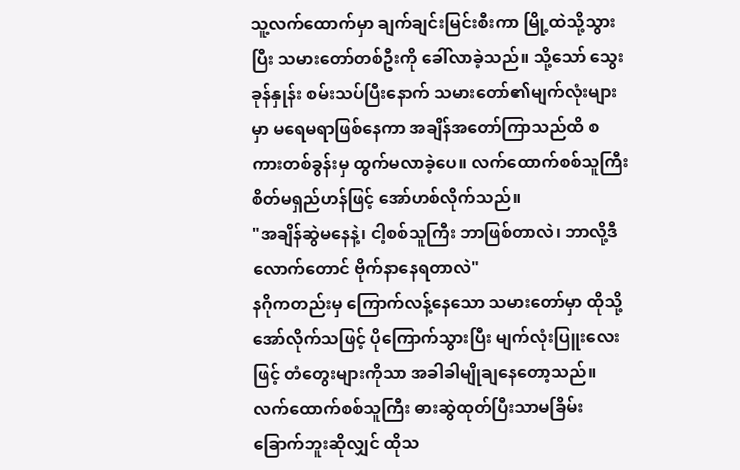သူ့လက်ထောက်မှာ ချက်ချင်းမြင်းစီးကာ မြို့ထဲသို့သွားပြီး သမားတော်တစ်ဦးကို ခေါ်လာခဲ့သည်။ သို့သော် သွေးခုန်နှုန်း စမ်းသပ်ပြီးနောက် သမားတော်၏မျက်လုံးများမှာ မရေမရာဖြစ်နေကာ အချိန်အတော်ကြာသည်ထိ စကားတစ်ခွန်းမှ ထွက်မလာခဲ့ပေ။ လက်ထောက်စစ်သူကြီး စိတ်မရှည်ဟန်ဖြင့် အော်ဟစ်လိုက်သည်။
"အချိန်ဆွဲမနေနဲ့၊ ငါ့စစ်သူကြီး ဘာဖြစ်တာလဲ၊ ဘာလို့ဒီလောက်တောင် ဗိုက်နာနေရတာလဲ"
နဂိုကတည်းမှ ကြောက်လန့်နေသော သမားတော်မှာ ထိုသို့အော်လိုက်သဖြင့် ပိုကြောက်သွားပြီး မျက်လုံးပြူးလေးဖြင့် တံတွေးများကိုသာ အခါခါမျိုချနေတော့သည်။ လက်ထောက်စစ်သူကြီး ဓားဆွဲထုတ်ပြီးသာမခြိမ်းခြောက်ဘူးဆိုလျှင် ထိုသ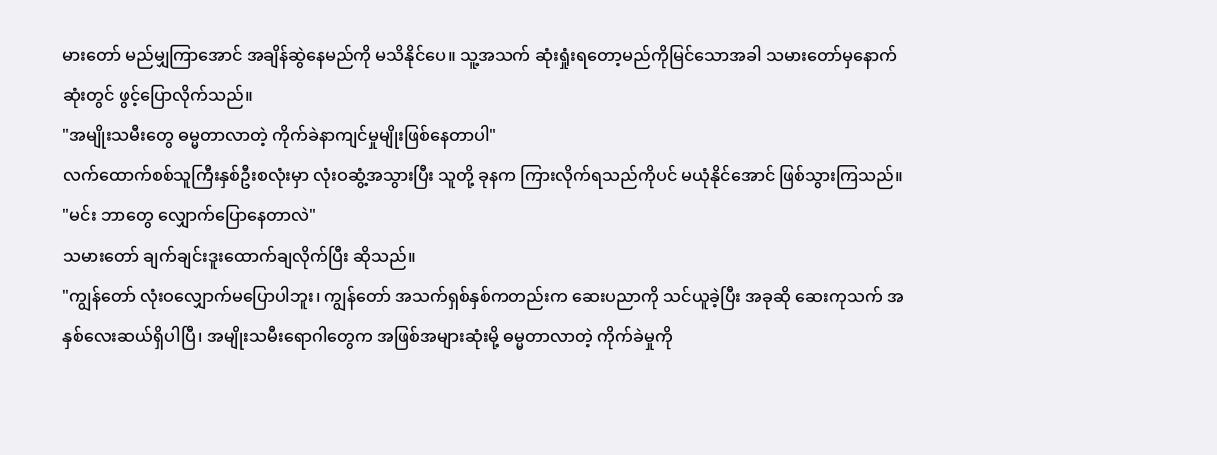မားတော် မည်မျှကြာအောင် အချိန်ဆွဲနေမည်ကို မသိနိုင်ပေ။ သူ့အသက် ဆုံးရှုံးရတော့မည်ကိုမြင်သောအခါ သမားတော်မှနောက်ဆုံးတွင် ဖွင့်ပြောလိုက်သည်။
"အမျိုးသမီးတွေ ဓမ္မတာလာတဲ့ ကိုက်ခဲနာကျင်မှုမျိုးဖြစ်နေတာပါ"
လက်ထောက်စစ်သူကြီးနှစ်ဦးစလုံးမှာ လုံးဝဆွံ့အသွားပြီး သူတို့ ခုနက ကြားလိုက်ရသည်ကိုပင် မယုံနိုင်အောင် ဖြစ်သွားကြသည်။
"မင်း ဘာတွေ လျှောက်ပြောနေတာလဲ"
သမားတော် ချက်ချင်းဒူးထောက်ချလိုက်ပြီး ဆိုသည်။
"ကျွန်တော် လုံးဝလျှောက်မပြောပါဘူး၊ ကျွန်တော် အသက်ရှစ်နှစ်ကတည်းက ဆေးပညာကို သင်ယူခဲ့ပြီး အခုဆို ဆေးကုသက် အနှစ်လေးဆယ်ရှိပါပြီ၊ အမျိုးသမီးရောဂါတွေက အဖြစ်အများဆုံးမို့ ဓမ္မတာလာတဲ့ ကိုက်ခဲမှုကို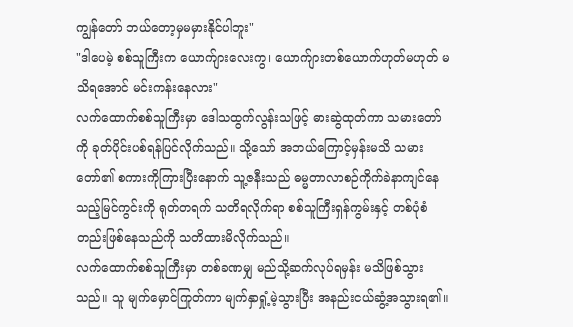ကျွန်တော် ဘယ်တော့မှမမှားနိုင်ပါဘူး"
"ဒါပေမဲ့ စစ်သူကြီးက ယောက်ျားလေးကွ၊ ယောက်ျားတစ်ယောက်ဟုတ်မဟုတ် မသိရအောင် မင်းကန်းနေလား"
လက်ထောက်စစ်သူကြီးမှာ ဒေါသထွက်လွန်းသဖြင့် ဓားဆွဲထုတ်ကာ သမားတော်ကို ခုတ်ပိုင်းပစ်ရန်ပြင်လိုက်သည်။ သို့သော် အဘယ်ကြောင့်မှန်းမသိ သမားတော်၏ စကားကိုကြားပြီးနောက် သူ့ဇနီးသည် ဓမ္မတာလာစဉ်ကိုက်ခဲနာကျင်နေသည့်မြင်ကွင်းကို ရုတ်တရက် သတိရလိုက်ရာ စစ်သူကြီးရှန်ကွမ်းနှင့် တစ်ပုံစံတည်းဖြစ်နေသည်ကို သတိထားမိလိုက်သည်။
လက်ထောက်စစ်သူကြီးမှာ တစ်ခဏမျှ မည်သို့ဆက်လုပ်ရမှန်း မသိဖြစ်သွားသည်။ သူ မျက်မှောင်ကြုတ်ကာ မျက်နှာရှုံ့မဲ့သွားပြီး အနည်းငယ်ဆွံ့အသွားရ၏။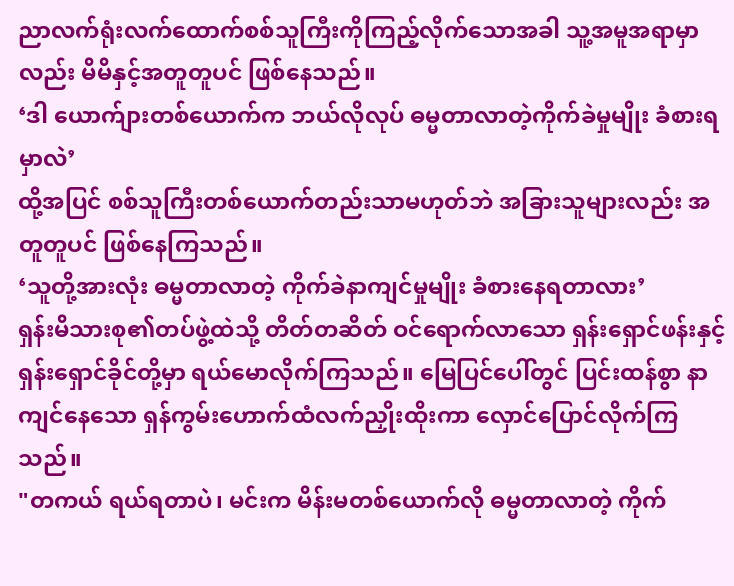ညာလက်ရုံးလက်ထောက်စစ်သူကြီးကိုကြည့်လိုက်သောအခါ သူ့အမူအရာမှာလည်း မိမိနှင့်အတူတူပင် ဖြစ်နေသည်။
‘ဒါ ယောက်ျားတစ်ယောက်က ဘယ်လိုလုပ် ဓမ္မတာလာတဲ့ကိုက်ခဲမှုမျိုး ခံစားရမှာလဲ’
ထို့အပြင် စစ်သူကြီးတစ်ယောက်တည်းသာမဟုတ်ဘဲ အခြားသူများလည်း အတူတူပင် ဖြစ်နေကြသည်။
‘သူတို့အားလုံး ဓမ္မတာလာတဲ့ ကိုက်ခဲနာကျင်မှုမျိုး ခံစားနေရတာလား’
ရှန်းမိသားစု၏တပ်ဖွဲ့ထဲသို့ တိတ်တဆိတ် ဝင်ရောက်လာသော ရှန်းရှောင်ဖန်းနှင့် ရှန်းရှောင်ခိုင်တို့မှာ ရယ်မောလိုက်ကြသည်။ မြေပြင်ပေါ်တွင် ပြင်းထန်စွာ နာကျင်နေသော ရှန်ကွမ်းဟောက်ထံလက်ညှိုးထိုးကာ လှောင်ပြောင်လိုက်ကြသည်။
"တကယ် ရယ်ရတာပဲ၊ မင်းက မိန်းမတစ်ယောက်လို ဓမ္မတာလာတဲ့ ကိုက်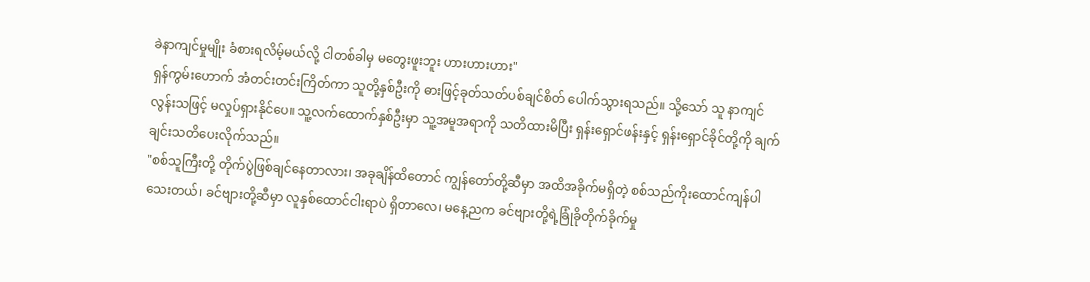ခဲနာကျင်မှုမျိုး ခံစားရလိမ့်မယ်လို့ ငါတစ်ခါမှ မတွေးဖူးဘူး ဟားဟားဟား"
ရှန်ကွမ်းဟောက် အံတင်းတင်းကြိတ်ကာ သူတို့နှစ်ဦးကို ဓားဖြင့်ခုတ်သတ်ပစ်ချင်စိတ် ပေါက်သွားရသည်။ သို့သော် သူ နာကျင်လွန်းသဖြင့် မလှုပ်ရှားနိုင်ပေ။ သူ့လက်ထောက်နှစ်ဦးမှာ သူ့အမူအရာကို သတိထားမိပြီး ရှန်းရှောင်ဖန်းနှင့် ရှန်းရှောင်ခိုင်တို့ကို ချက်ချင်းသတိပေးလိုက်သည်။
"စစ်သူကြီးတို့ တိုက်ပွဲဖြစ်ချင်နေတာလား၊ အခုချိန်ထိတောင် ကျွန်တော်တို့ဆီမှာ အထိအခိုက်မရှိတဲ့ စစ်သည်ကိုးထောင်ကျန်ပါသေးတယ်၊ ခင်ဗျားတို့ဆီမှာ လူနှစ်ထောင်ငါးရာပဲ ရှိတာလေ၊ မနေ့ညက ခင်ဗျားတို့ရဲ့ခြုံခိုတိုက်ခိုက်မှု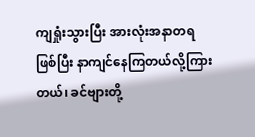ကျရှုံးသွားပြီး အားလုံးအနာတရဖြစ်ပြီး နာကျင်နေကြတယ်လို့ကြားတယ်၊ ခင်ဗျားတို့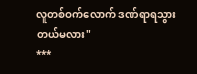လူတစ်ဝက်လောက် ဒဏ်ရာရသွားတယ်မလား"
***